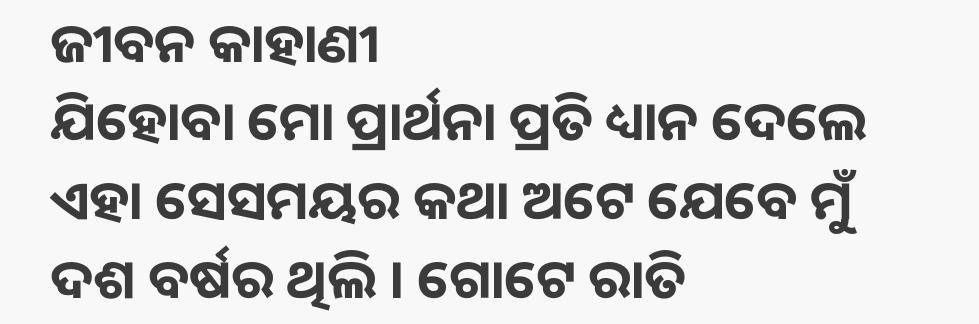ଜୀବନ କାହାଣୀ
ଯିହୋବା ମୋ ପ୍ରାର୍ଥନା ପ୍ରତି ଧ୍ୟାନ ଦେଲେ
ଏହା ସେସମୟର କଥା ଅଟେ ଯେବେ ମୁଁ ଦଶ ବର୍ଷର ଥିଲି । ଗୋଟେ ରାତି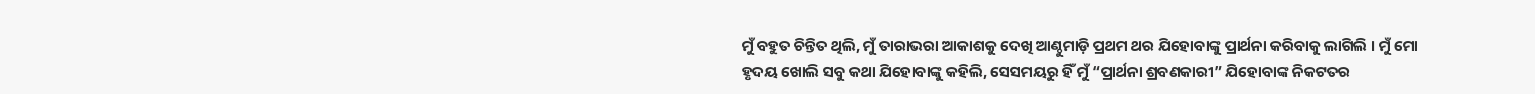ମୁଁ ବହୁତ ଚିନ୍ତିତ ଥିଲି, ମୁଁ ତାରାଭରା ଆକାଶକୁ ଦେଖି ଆଣ୍ଠୁମାଡ଼ି ପ୍ରଥମ ଥର ଯିହୋବାଙ୍କୁ ପ୍ରାର୍ଥନା କରିବାକୁ ଲାଗିଲି । ମୁଁ ମୋ ହୃଦୟ ଖୋଲି ସବୁ କଥା ଯିହୋବାଙ୍କୁ କହିଲି, ସେସମୟରୁ ହିଁ ମୁଁ “ପ୍ରାର୍ଥନା ଶ୍ରବଣକାରୀ” ଯିହୋବାଙ୍କ ନିକଟତର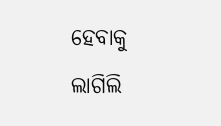ହେବାକୁ ଲାଗିଲି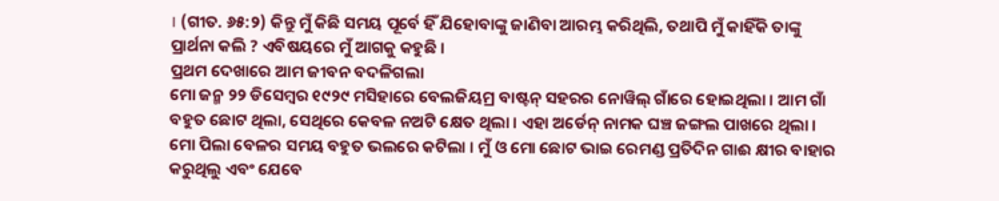। (ଗୀତ. ୬୫:୨) କିନ୍ତୁ ମୁଁ କିଛି ସମୟ ପୂର୍ବେ ହିଁ ଯିହୋବାଙ୍କୁ ଜାଣିବା ଆରମ୍ଭ କରିଥିଲି, ତଥାପି ମୁଁ କାହିଁକି ତାଙ୍କୁ ପ୍ରାର୍ଥନା କଲି ? ଏବିଷୟରେ ମୁଁ ଆଗକୁ କହୁଛି ।
ପ୍ରଥମ ଦେଖାରେ ଆମ ଜୀବନ ବଦଳିଗଲା
ମୋ ଜନ୍ମ ୨୨ ଡିସେମ୍ବର ୧୯୨୯ ମସିହାରେ ବେଲଜିୟମ୍ର ବାଷ୍ଟନ୍ ସହରର ନୋୱିଲ୍ ଗାଁରେ ହୋଇଥିଲା । ଆମ ଗାଁ ବହୁତ ଛୋଟ ଥିଲା, ସେଥିରେ କେବଳ ନଅଟି କ୍ଷେତ ଥିଲା । ଏହା ଅର୍ଡେନ୍ ନାମକ ଘଞ୍ଚ ଜଙ୍ଗଲ ପାଖରେ ଥିଲା । ମୋ ପିଲା ବେଳର ସମୟ ବହୁତ ଭଲରେ କଟିଲା । ମୁଁ ଓ ମୋ ଛୋଟ ଭାଇ ରେମଣ୍ଡ ପ୍ରତିଦିନ ଗାଈ କ୍ଷୀର ବାହାର କରୁଥିଲୁ ଏବଂ ଯେବେ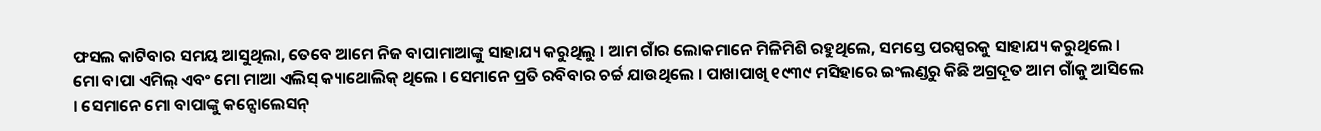ଫସଲ କାଟିବାର ସମୟ ଆସୁଥିଲା, ତେବେ ଆମେ ନିଜ ବାପାମାଆଙ୍କୁ ସାହାଯ୍ୟ କରୁଥିଲୁ । ଆମ ଗାଁର ଲୋକମାନେ ମିଳିମିଶି ରହୁଥିଲେ, ସମସ୍ତେ ପରସ୍ପରକୁ ସାହାଯ୍ୟ କରୁଥିଲେ ।
ମୋ ବାପା ଏମିଲ୍ ଏବଂ ମୋ ମାଆ ଏଲିସ୍ କ୍ୟାଥୋଲିକ୍ ଥିଲେ । ସେମାନେ ପ୍ରତି ରବିବାର ଚର୍ଚ୍ଚ ଯାଉଥିଲେ । ପାଖାପାଖି ୧୯୩୯ ମସିହାରେ ଇଂଲଣ୍ଡରୁ କିଛି ଅଗ୍ରଦୂତ ଆମ ଗାଁକୁ ଆସିଲେ । ସେମାନେ ମୋ ବାପାଙ୍କୁ କନ୍ସୋଲେସନ୍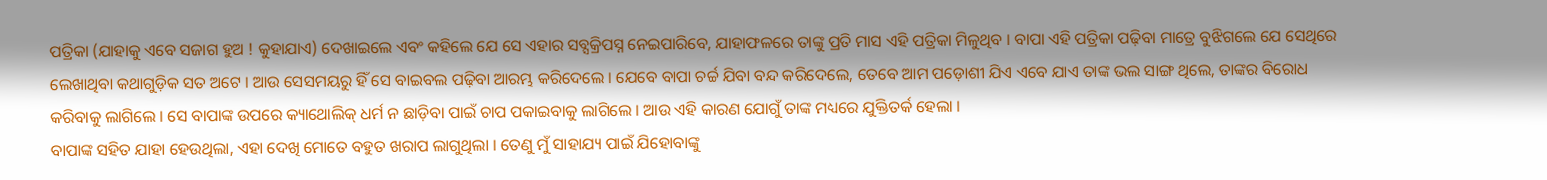ପତ୍ରିକା (ଯାହାକୁ ଏବେ ସଜାଗ ହୁଅ ! କୁହାଯାଏ) ଦେଖାଇଲେ ଏବଂ କହିଲେ ଯେ ସେ ଏହାର ସବ୍ସକ୍ରିପସ୍ନ ନେଇପାରିବେ, ଯାହାଫଳରେ ତାଙ୍କୁ ପ୍ରତି ମାସ ଏହି ପତ୍ରିକା ମିଳୁଥିବ । ବାପା ଏହି ପତ୍ରିକା ପଢ଼ିବା ମାତ୍ରେ ବୁଝିଗଲେ ଯେ ସେଥିରେ ଲେଖାଥିବା କଥାଗୁଡ଼ିକ ସତ ଅଟେ । ଆଉ ସେସମୟରୁ ହିଁ ସେ ବାଇବଲ ପଢ଼ିବା ଆରମ୍ଭ କରିଦେଲେ । ଯେବେ ବାପା ଚର୍ଚ୍ଚ ଯିବା ବନ୍ଦ କରିଦେଲେ, ତେବେ ଆମ ପଡ଼ୋଶୀ ଯିଏ ଏବେ ଯାଏ ତାଙ୍କ ଭଲ ସାଙ୍ଗ ଥିଲେ, ତାଙ୍କର ବିରୋଧ କରିବାକୁ ଲାଗିଲେ । ସେ ବାପାଙ୍କ ଉପରେ କ୍ୟାଥୋଲିକ୍ ଧର୍ମ ନ ଛାଡ଼ିବା ପାଇଁ ଚାପ ପକାଇବାକୁ ଲାଗିଲେ । ଆଉ ଏହି କାରଣ ଯୋଗୁଁ ତାଙ୍କ ମଧ୍ୟରେ ଯୁକ୍ତିତର୍କ ହେଲା ।
ବାପାଙ୍କ ସହିତ ଯାହା ହେଉଥିଲା, ଏହା ଦେଖି ମୋତେ ବହୁତ ଖରାପ ଲାଗୁଥିଲା । ତେଣୁ ମୁଁ ସାହାଯ୍ୟ ପାଇଁ ଯିହୋବାଙ୍କୁ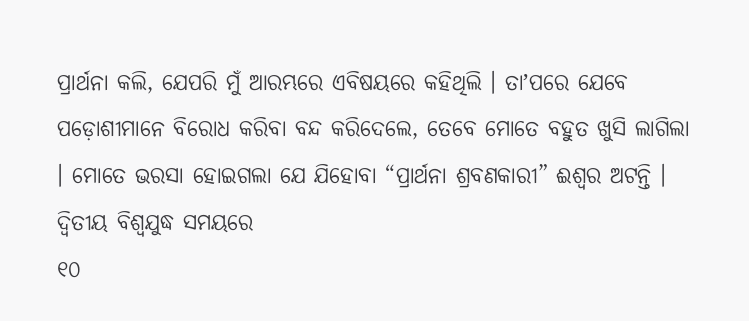ପ୍ରାର୍ଥନା କଲି, ଯେପରି ମୁଁ ଆରମ୍ଭରେ ଏବିଷୟରେ କହିଥିଲି । ତାʼପରେ ଯେବେ ପଡ଼ୋଶୀମାନେ ବିରୋଧ କରିବା ବନ୍ଦ କରିଦେଲେ, ତେବେ ମୋତେ ବହୁତ ଖୁସି ଲାଗିଲା । ମୋତେ ଭରସା ହୋଇଗଲା ଯେ ଯିହୋବା “ପ୍ରାର୍ଥନା ଶ୍ରବଣକାରୀ” ଈଶ୍ୱର ଅଟନ୍ତି ।
ଦ୍ୱିତୀୟ ବିଶ୍ୱଯୁଦ୍ଧ ସମୟରେ
୧୦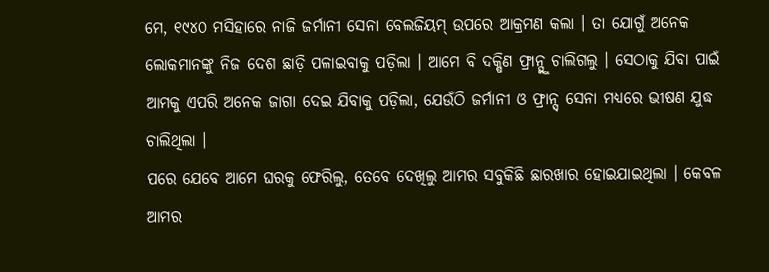ମେ, ୧୯୪୦ ମସିହାରେ ନାଜି ଜର୍ମାନୀ ସେନା ବେଲଜିୟମ୍ ଉପରେ ଆକ୍ରମଣ କଲା । ତା ଯୋଗୁଁ ଅନେକ ଲୋକମାନଙ୍କୁ ନିଜ ଦେଶ ଛାଡ଼ି ପଳାଇବାକୁ ପଡ଼ିଲା । ଆମେ ବି ଦକ୍ଷିଣ ଫ୍ରାନ୍ସ୍କୁ ଚାଲିଗଲୁ । ସେଠାକୁ ଯିବା ପାଇଁ ଆମକୁ ଏପରି ଅନେକ ଜାଗା ଦେଇ ଯିବାକୁ ପଡ଼ିଲା, ଯେଉଁଠି ଜର୍ମାନୀ ଓ ଫ୍ରାନ୍ସ୍ ସେନା ମଧ୍ୟରେ ଭୀଷଣ ଯୁଦ୍ଧ ଚାଲିଥିଲା ।
ପରେ ଯେବେ ଆମେ ଘରକୁ ଫେରିଲୁ, ତେବେ ଦେଖିଲୁ ଆମର ସବୁକିଛି ଛାରଖାର ହୋଇଯାଇଥିଲା । କେବଳ ଆମର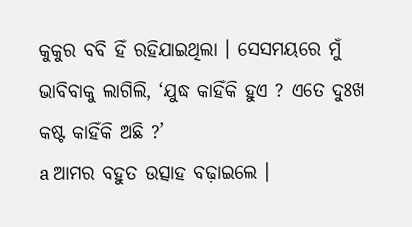କୁକୁର ବବି ହିଁ ରହିଯାଇଥିଲା । ସେସମୟରେ ମୁଁ ଭାବିବାକୁ ଲାଗିଲି, ‘ଯୁଦ୍ଧ କାହିଁକି ହୁଏ ? ଏତେ ଦୁଃଖ କଷ୍ଟ କାହିଁକି ଅଛି ?’
a ଆମର ବହୁତ ଉତ୍ସାହ ବଢ଼ାଇଲେ ।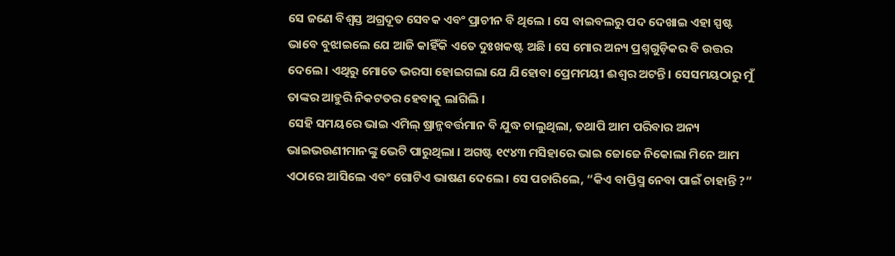ସେ ଜଣେ ବିଶ୍ୱସ୍ତ ଅଗ୍ରଦୂତ ସେବକ ଏବଂ ପ୍ରାଚୀନ ବି ଥିଲେ । ସେ ବାଇବଲରୁ ପଦ ଦେଖାଇ ଏହା ସ୍ପଷ୍ଟ ଭାବେ ବୁଝାଇଲେ ଯେ ଆଜି କାହିଁକି ଏତେ ଦୁଃଖକଷ୍ଟ ଅଛି । ସେ ମୋର ଅନ୍ୟ ପ୍ରଶ୍ନଗୁଡ଼ିକର ବି ଉତ୍ତର ଦେଲେ । ଏଥିରୁ ମୋତେ ଭରସା ହୋଇଗଲା ଯେ ଯିହୋବା ପ୍ରେମମୟୀ ଈଶ୍ୱର ଅଟନ୍ତି । ସେସମୟଠାରୁ ମୁଁ ତାଙ୍କର ଆହୁରି ନିକଟତର ହେବାକୁ ଲାଗିଲି ।
ସେହି ସମୟରେ ଭାଇ ଏମିଲ୍ ଷ୍ରାନ୍ଜବର୍ତ୍ତମାନ ବି ଯୁଦ୍ଧ ଚାଲୁଥିଲା, ତଥାପି ଆମ ପରିବାର ଅନ୍ୟ ଭାଇଭଉଣୀମାନଙ୍କୁ ଭେଟି ପାରୁଥିଲା । ଅଗଷ୍ଟ ୧୯୪୩ ମସିହାରେ ଭାଇ ଜୋଜେ ନିକୋଲା ମିନେ ଆମ ଏଠାରେ ଆସିଲେ ଏବଂ ଗୋଟିଏ ଭାଷଣ ଦେଲେ । ସେ ପଚାରିଲେ, “କିଏ ବାପ୍ତିସ୍ମ ନେବା ପାଇଁ ଚାହାନ୍ତି ?”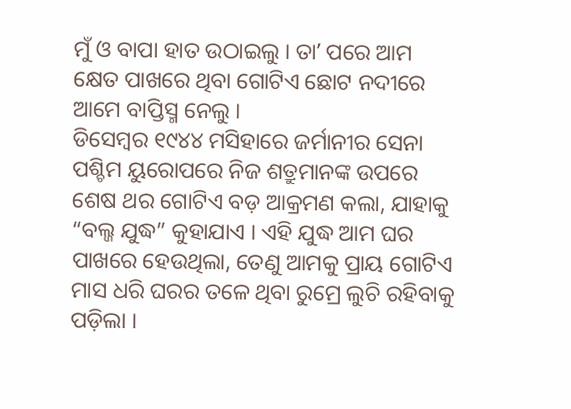ମୁଁ ଓ ବାପା ହାତ ଉଠାଇଲୁ । ତାʼ ପରେ ଆମ କ୍ଷେତ ପାଖରେ ଥିବା ଗୋଟିଏ ଛୋଟ ନଦୀରେ ଆମେ ବାପ୍ତିସ୍ମ ନେଲୁ ।
ଡିସେମ୍ବର ୧୯୪୪ ମସିହାରେ ଜର୍ମାନୀର ସେନା ପଶ୍ଚିମ ୟୁରୋପରେ ନିଜ ଶତ୍ରୁମାନଙ୍କ ଉପରେ ଶେଷ ଥର ଗୋଟିଏ ବଡ଼ ଆକ୍ରମଣ କଲା, ଯାହାକୁ “ବଲ୍ଜ ଯୁଦ୍ଧ” କୁହାଯାଏ । ଏହି ଯୁଦ୍ଧ ଆମ ଘର ପାଖରେ ହେଉଥିଲା, ତେଣୁ ଆମକୁ ପ୍ରାୟ ଗୋଟିଏ ମାସ ଧରି ଘରର ତଳେ ଥିବା ରୁମ୍ରେ ଲୁଚି ରହିବାକୁ ପଡ଼ିଲା ।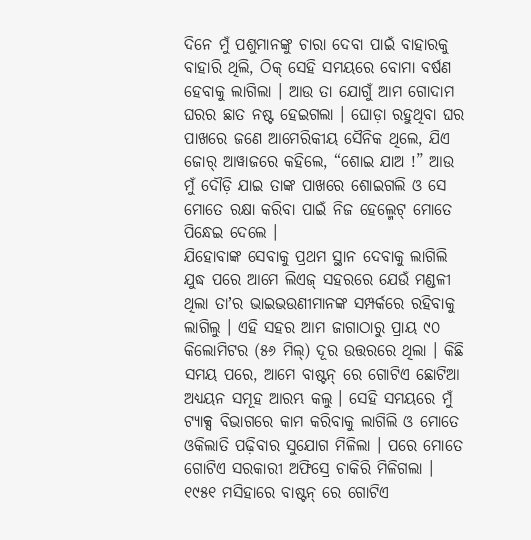ଦିନେ ମୁଁ ପଶୁମାନଙ୍କୁ ଚାରା ଦେବା ପାଇଁ ବାହାରକୁ ବାହାରି ଥିଲି, ଠିକ୍ ସେହି ସମୟରେ ବୋମା ବର୍ଷଣ ହେବାକୁ ଲାଗିଲା । ଆଉ ତା ଯୋଗୁଁ ଆମ ଗୋଦାମ ଘରର ଛାତ ନଷ୍ଟ ହେଇଗଲା । ଘୋଡ଼ା ରହୁଥିବା ଘର ପାଖରେ ଜଣେ ଆମେରିକୀୟ ସୈନିକ ଥିଲେ, ଯିଏ ଜୋର୍ ଆୱାଜରେ କହିଲେ, “ଶୋଇ ଯାଅ !” ଆଉ ମୁଁ ଦୌଡ଼ି ଯାଇ ତାଙ୍କ ପାଖରେ ଶୋଇଗଲି ଓ ସେ ମୋତେ ରକ୍ଷା କରିବା ପାଇଁ ନିଜ ହେଲ୍ମେଟ୍ ମୋତେ ପିନ୍ଧେଇ ଦେଲେ ।
ଯିହୋବାଙ୍କ ସେବାକୁ ପ୍ରଥମ ସ୍ଥାନ ଦେବାକୁ ଲାଗିଲି
ଯୁଦ୍ଧ ପରେ ଆମେ ଲିଏଜ୍ ସହରରେ ଯେଉଁ ମଣ୍ଡଳୀ ଥିଲା ତାʼର ଭାଇଭଉଣୀମାନଙ୍କ ସମ୍ପର୍କରେ ରହିବାକୁ ଲାଗିଲୁ । ଏହି ସହର ଆମ ଜାଗାଠାରୁ ପ୍ରାୟ ୯୦ କିଲୋମିଟର (୫୬ ମିଲ୍) ଦୂର ଉତ୍ତରରେ ଥିଲା । କିଛି ସମୟ ପରେ, ଆମେ ବାଷ୍ଟନ୍ ରେ ଗୋଟିଏ ଛୋଟିଆ ଅଧ୍ୟୟନ ସମୂହ ଆରମ୍ଭ କଲୁ । ସେହି ସମୟରେ ମୁଁ ଟ୍ୟାକ୍ସ ବିଭାଗରେ କାମ କରିବାକୁ ଲାଗିଲି ଓ ମୋତେ ଓକିଲାତି ପଢ଼ିବାର ସୁଯୋଗ ମିଳିଲା । ପରେ ମୋତେ ଗୋଟିଏ ସରକାରୀ ଅଫିସ୍ରେ ଚାକିରି ମିଳିଗଲା । ୧୯୫୧ ମସିହାରେ ବାଷ୍ଟନ୍ ରେ ଗୋଟିଏ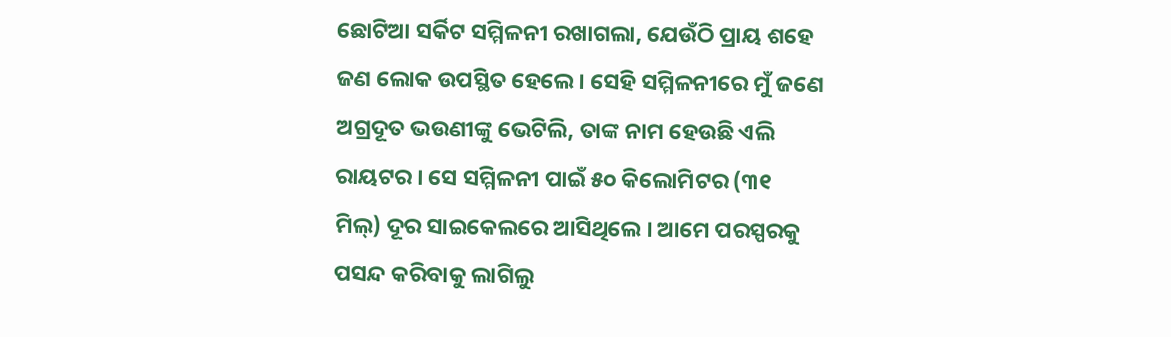ଛୋଟିଆ ସର୍କିଟ ସମ୍ମିଳନୀ ରଖାଗଲା, ଯେଉଁଠି ପ୍ରାୟ ଶହେ ଜଣ ଲୋକ ଉପସ୍ଥିତ ହେଲେ । ସେହି ସମ୍ମିଳନୀରେ ମୁଁ ଜଣେ ଅଗ୍ରଦୂତ ଭଉଣୀଙ୍କୁ ଭେଟିଲି, ତାଙ୍କ ନାମ ହେଉଛି ଏଲି ରାୟଟର । ସେ ସମ୍ମିଳନୀ ପାଇଁ ୫୦ କିଲୋମିଟର (୩୧ ମିଲ୍) ଦୂର ସାଇକେଲରେ ଆସିଥିଲେ । ଆମେ ପରସ୍ପରକୁ ପସନ୍ଦ କରିବାକୁ ଲାଗିଲୁ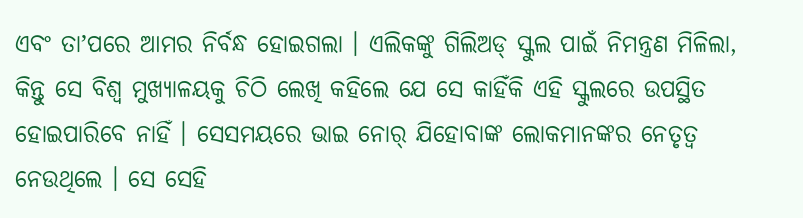ଏବଂ ତାʼପରେ ଆମର ନିର୍ବନ୍ଧ ହୋଇଗଲା । ଏଲିକଙ୍କୁ ଗିଲିଅଡ୍ ସ୍କୁଲ ପାଇଁ ନିମନ୍ତ୍ରଣ ମିଳିଲା, କିନ୍ତୁ ସେ ବିଶ୍ୱ ମୁଖ୍ୟାଳୟକୁ ଚିଠି ଲେଖି କହିଲେ ଯେ ସେ କାହିଁକି ଏହି ସ୍କୁଲରେ ଉପସ୍ଥିତ ହୋଇପାରିବେ ନାହିଁ । ସେସମୟରେ ଭାଇ ନୋର୍ ଯିହୋବାଙ୍କ ଲୋକମାନଙ୍କର ନେତୃତ୍ୱ ନେଉଥିଲେ । ସେ ସେହି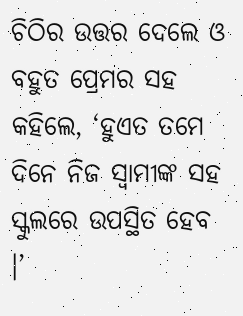ଚିଠିର ଉତ୍ତର ଦେଲେ ଓ ବହୁତ ପ୍ରେମର ସହ କହିଲେ, ‘ହୁଏତ ତମେ ଦିନେ ନିଜ ସ୍ୱାମୀଙ୍କ ସହ
ସ୍କୁଲରେ ଉପସ୍ଥିତ ହେବ ।’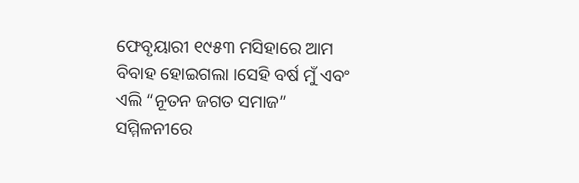ଫେବୃୟାରୀ ୧୯୫୩ ମସିହାରେ ଆମ ବିବାହ ହୋଇଗଲା ।ସେହି ବର୍ଷ ମୁଁ ଏବଂ ଏଲି “ନୂତନ ଜଗତ ସମାଜ” ସମ୍ମିଳନୀରେ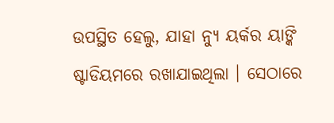ଉପସ୍ଥିତ ହେଲୁ, ଯାହା ନ୍ୟୁ ୟର୍କର ୟାଙ୍କି ଷ୍ଟାଡିୟମରେ ରଖାଯାଇଥିଲା । ସେଠାରେ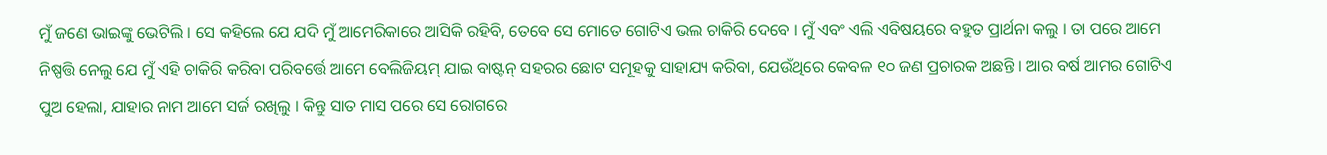ମୁଁ ଜଣେ ଭାଇଙ୍କୁ ଭେଟିଲି । ସେ କହିଲେ ଯେ ଯଦି ମୁଁ ଆମେରିକାରେ ଆସିକି ରହିବି, ତେବେ ସେ ମୋତେ ଗୋଟିଏ ଭଲ ଚାକିରି ଦେବେ । ମୁଁ ଏବଂ ଏଲି ଏବିଷୟରେ ବହୁତ ପ୍ରାର୍ଥନା କଲୁ । ତା ପରେ ଆମେ ନିଷ୍ପତ୍ତି ନେଲୁ ଯେ ମୁଁ ଏହି ଚାକିରି କରିବା ପରିବର୍ତ୍ତେ ଆମେ ବେଲିଜିୟମ୍ ଯାଇ ବାଷ୍ଟନ୍ ସହରର ଛୋଟ ସମୂହକୁ ସାହାଯ୍ୟ କରିବା, ଯେଉଁଥିରେ କେବଳ ୧୦ ଜଣ ପ୍ରଚାରକ ଅଛନ୍ତି । ଆର ବର୍ଷ ଆମର ଗୋଟିଏ ପୁଅ ହେଲା, ଯାହାର ନାମ ଆମେ ସର୍ଜ ରଖିଲୁ । କିନ୍ତୁ ସାତ ମାସ ପରେ ସେ ରୋଗରେ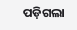ପଡ଼ିଗଲା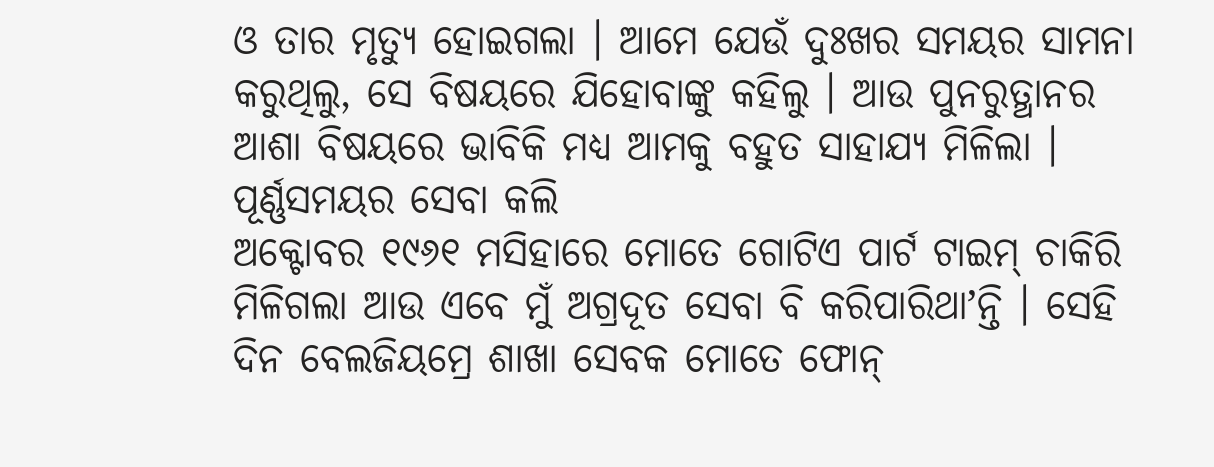ଓ ତାର ମୃତ୍ୟୁ ହୋଇଗଲା । ଆମେ ଯେଉଁ ଦୁଃଖର ସମୟର ସାମନା କରୁଥିଲୁ, ସେ ବିଷୟରେ ଯିହୋବାଙ୍କୁ କହିଲୁ । ଆଉ ପୁନରୁତ୍ଥାନର ଆଶା ବିଷୟରେ ଭାବିକି ମଧ୍ୟ ଆମକୁ ବହୁତ ସାହାଯ୍ୟ ମିଳିଲା ।
ପୂର୍ଣ୍ଣସମୟର ସେବା କଲି
ଅକ୍ଟୋବର ୧୯୬୧ ମସିହାରେ ମୋତେ ଗୋଟିଏ ପାର୍ଟ ଟାଇମ୍ ଚାକିରି ମିଳିଗଲା ଆଉ ଏବେ ମୁଁ ଅଗ୍ରଦୂତ ସେବା ବି କରିପାରିଥାʼନ୍ତି । ସେହି ଦିନ ବେଲଜିୟମ୍ରେ ଶାଖା ସେବକ ମୋତେ ଫୋନ୍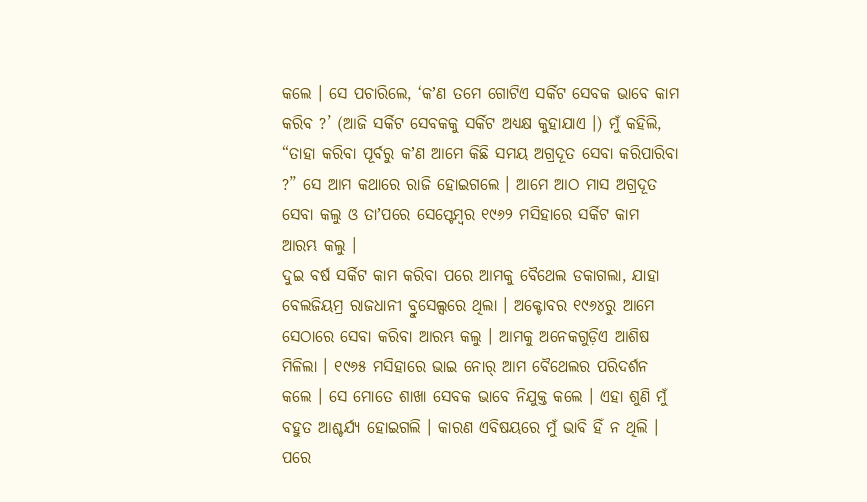କଲେ । ସେ ପଚାରିଲେ, ‘କʼଣ ତମେ ଗୋଟିଏ ସର୍କିଟ ସେବକ ଭାବେ କାମ କରିବ ?’ (ଆଜି ସର୍କିଟ ସେବକକୁ ସର୍କିଟ ଅଧ୍ୟକ୍ଷ କୁହାଯାଏ ।) ମୁଁ କହିଲି, “ତାହା କରିବା ପୂର୍ବରୁ କʼଣ ଆମେ କିଛି ସମୟ ଅଗ୍ରଦୂତ ସେବା କରିପାରିବା ?” ସେ ଆମ କଥାରେ ରାଜି ହୋଇଗଲେ । ଆମେ ଆଠ ମାସ ଅଗ୍ରଦୂତ ସେବା କଲୁ ଓ ତାʼପରେ ସେପ୍ଟେମ୍ବର ୧୯୬୨ ମସିହାରେ ସର୍କିଟ କାମ ଆରମ୍ଭ କଲୁ ।
ଦୁଇ ବର୍ଷ ସର୍କିଟ କାମ କରିବା ପରେ ଆମକୁ ବୈଥେଲ ଡକାଗଲା, ଯାହା ବେଲଜିୟମ୍ର ରାଜଧାନୀ ବ୍ରୁସେଲ୍ସରେ ଥିଲା । ଅକ୍ଟୋବର ୧୯୬୪ରୁ ଆମେ ସେଠାରେ ସେବା କରିବା ଆରମ୍ଭ କଲୁ । ଆମକୁ ଅନେକଗୁଡ଼ିଏ ଆଶିଷ ମିଳିଲା । ୧୯୬୫ ମସିହାରେ ଭାଇ ନୋର୍ ଆମ ବୈଥେଲର ପରିଦର୍ଶନ କଲେ । ସେ ମୋତେ ଶାଖା ସେବକ ଭାବେ ନିଯୁକ୍ତ କଲେ । ଏହା ଶୁଣି ମୁଁ ବହୁତ ଆଶ୍ଚର୍ଯ୍ୟ ହୋଇଗଲି । କାରଣ ଏବିଷୟରେ ମୁଁ ଭାବି ହିଁ ନ ଥିଲି । ପରେ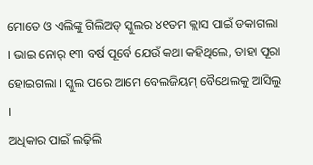ମୋତେ ଓ ଏଲିଙ୍କୁ ଗିଲିଅଡ୍ ସ୍କୁଲର ୪୧ତମ କ୍ଲାସ ପାଇଁ ଡକାଗଲା । ଭାଇ ନୋର୍ ୧୩ ବର୍ଷ ପୂର୍ବେ ଯେଉଁ କଥା କହିଥିଲେ, ତାହା ପୂରା ହୋଇଗଲା । ସ୍କୁଲ ପରେ ଆମେ ବେଲଜିୟମ୍ ବୈଥେଲକୁ ଆସିଲୁ ।
ଅଧିକାର ପାଇଁ ଲଢ଼ିଲି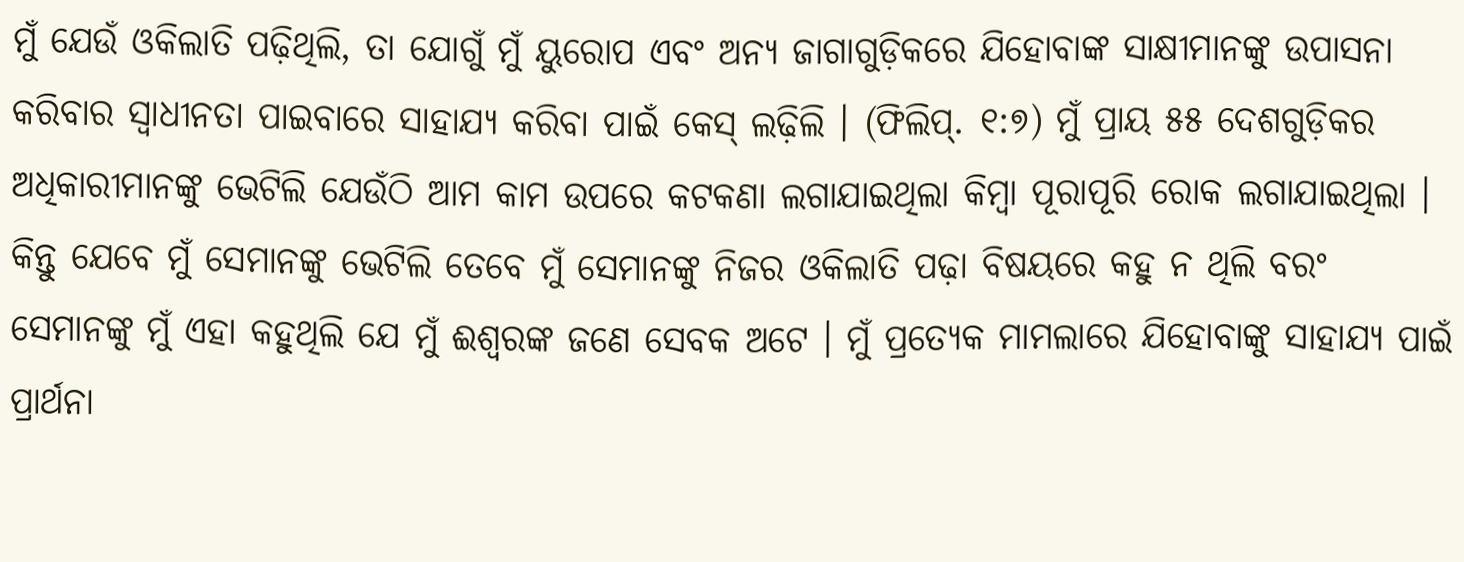ମୁଁ ଯେଉଁ ଓକିଲାତି ପଢ଼ିଥିଲି, ତା ଯୋଗୁଁ ମୁଁ ୟୁରୋପ ଏବଂ ଅନ୍ୟ ଜାଗାଗୁଡ଼ିକରେ ଯିହୋବାଙ୍କ ସାକ୍ଷୀମାନଙ୍କୁ ଉପାସନା କରିବାର ସ୍ୱାଧୀନତା ପାଇବାରେ ସାହାଯ୍ୟ କରିବା ପାଇଁ କେସ୍ ଲଢ଼ିଲି । (ଫିଲିପ୍. ୧:୭) ମୁଁ ପ୍ରାୟ ୫୫ ଦେଶଗୁଡ଼ିକର ଅଧିକାରୀମାନଙ୍କୁ ଭେଟିଲି ଯେଉଁଠି ଆମ କାମ ଉପରେ କଟକଣା ଲଗାଯାଇଥିଲା କିମ୍ବା ପୂରାପୂରି ରୋକ ଲଗାଯାଇଥିଲା । କିନ୍ତୁ ଯେବେ ମୁଁ ସେମାନଙ୍କୁ ଭେଟିଲି ତେବେ ମୁଁ ସେମାନଙ୍କୁ ନିଜର ଓକିଲାତି ପଢ଼ା ବିଷୟରେ କହୁ ନ ଥିଲି ବରଂ ସେମାନଙ୍କୁ ମୁଁ ଏହା କହୁଥିଲି ଯେ ମୁଁ ଈଶ୍ୱରଙ୍କ ଜଣେ ସେବକ ଅଟେ । ମୁଁ ପ୍ରତ୍ୟେକ ମାମଲାରେ ଯିହୋବାଙ୍କୁ ସାହାଯ୍ୟ ପାଇଁ ପ୍ରାର୍ଥନା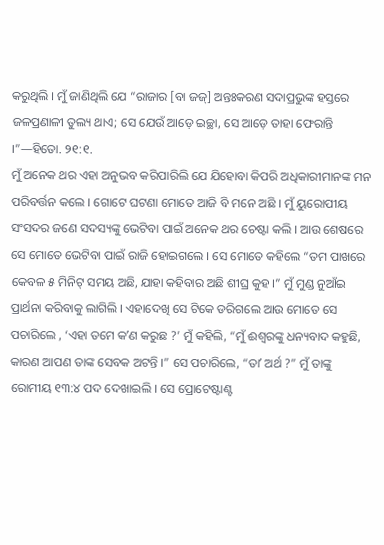କରୁଥିଲି । ମୁଁ ଜାଣିଥିଲି ଯେ “ରାଜାର [ବା ଜଜ୍] ଅନ୍ତଃକରଣ ସଦାପ୍ରଭୁଙ୍କ ହସ୍ତରେ ଜଳପ୍ରଣାଳୀ ତୁଲ୍ୟ ଥାଏ; ସେ ଯେଉଁ ଆଡ଼େ ଇଚ୍ଛା, ସେ ଆଡ଼େ ତାହା ଫେରାନ୍ତି ।”—ହିତୋ. ୨୧:୧.
ମୁଁ ଅନେକ ଥର ଏହା ଅନୁଭବ କରିପାରିଲି ଯେ ଯିହୋବା କିପରି ଅଧିକାରୀମାନଙ୍କ ମନ ପରିବର୍ତ୍ତନ କଲେ । ଗୋଟେ ଘଟଣା ମୋତେ ଆଜି ବି ମନେ ଅଛି । ମୁଁ ୟୁରୋପୀୟ ସଂସଦର ଜଣେ ସଦସ୍ୟଙ୍କୁ ଭେଟିବା ପାଇଁ ଅନେକ ଥର ଚେଷ୍ଟା କଲି । ଆଉ ଶେଷରେ ସେ ମୋତେ ଭେଟିବା ପାଇଁ ରାଜି ହୋଇଗଲେ । ସେ ମୋତେ କହିଲେ “ତମ ପାଖରେ କେବଳ ୫ ମିନିଟ୍ ସମୟ ଅଛି, ଯାହା କହିବାର ଅଛି ଶୀଘ୍ର କୁହ ।” ମୁଁ ମୁଣ୍ଡ ନୁଆଁଇ ପ୍ରାର୍ଥନା କରିବାକୁ ଲାଗିଲି । ଏହାଦେଖି ସେ ଟିକେ ଡରିଗଲେ ଆଉ ମୋତେ ସେ ପଚାରିଲେ , ‘ଏହା ତମେ କʼଣ କରୁଛ ?’ ମୁଁ କହିଲି, “ମୁଁ ଈଶ୍ୱରଙ୍କୁ ଧନ୍ୟବାଦ କହୁଛି, କାରଣ ଆପଣ ତାଙ୍କ ସେବକ ଅଟନ୍ତି ।” ସେ ପଚାରିଲେ, “ତାʼ ଅର୍ଥ ?” ମୁଁ ତାଙ୍କୁ ରୋମୀୟ ୧୩:୪ ପଦ ଦେଖାଇଲି । ସେ ପ୍ରୋଟେଷ୍ଟାଣ୍ଟ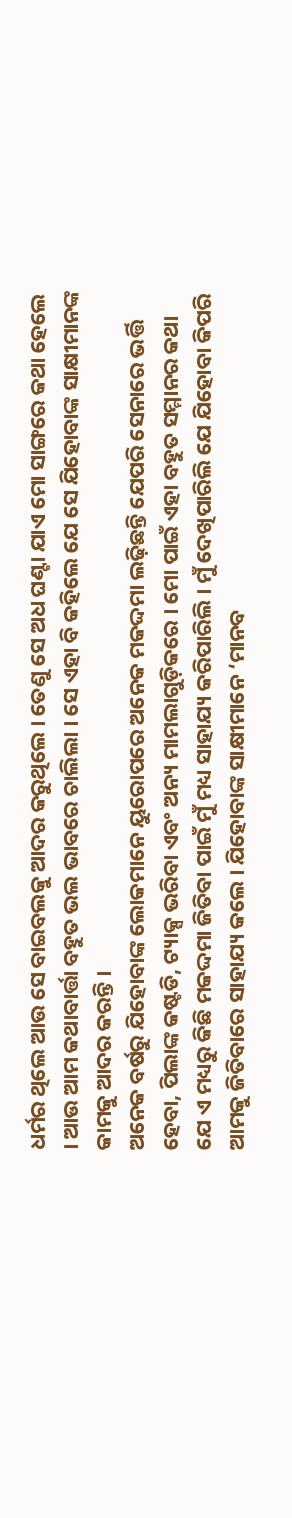ଧର୍ମର ଥିଲେ ଆଉ ସେ ବାଇବଲକୁ ଆଦର କରୁଥିଲେ । ତେଣୁ ସେ ଅଧ ଘଣ୍ଟା ଯାଏ ମୋ ସାଙ୍ଗରେ କଥା ହେଲେ । ଆଉ ଆମ କଥାବାର୍ତ୍ତା ବହୁତ ଭଲ ଭାବରେ ଚାଲିଲା । ସେ ଏହା ବି କହିଲେ ଯେ ସେ ଯିହୋବାଙ୍କ ସାକ୍ଷୀମାନଙ୍କ କାମକୁ ଆଦର କରନ୍ତି ।
ଅନେକ ବର୍ଷରୁ ଯିହୋବାଙ୍କ ଲୋକମାନେ ୟୁରୋପରେ ଅନେକ ମକଦ୍ଦମା ଲଢ଼ିଛନ୍ତି ଯେପରି ସେନାରେ ଭର୍ତ୍ତି ହେବା, ପିଲାଙ୍କ କଷ୍ଟଡି, ଟ୍ୟାକ୍ସ ଭରିବା ଏବଂ ଅନ୍ୟ ମାମଲାଗୁଡ଼ିକରେ । ମୋ ପାଇଁ ଏହା ବହୁତ ସମ୍ମାନର କଥା ଯେ ଏ ମଧ୍ୟରୁ କିଛି ମକଦ୍ଦମା ଜିତିବା ପାଇଁ ମୁଁ ମଧ୍ୟ ସାହାଯ୍ୟ କରିପାରିଲି । ମୁଁ ଦେଖିପାରିଲି ଯେ ଯିହୋବା କିପରି ଆମକୁ ଜିତିବାରେ ସାହାଯ୍ୟ କଲେ । ଯିହୋବାଙ୍କ ସାକ୍ଷୀମାନେ ‘ମାନବ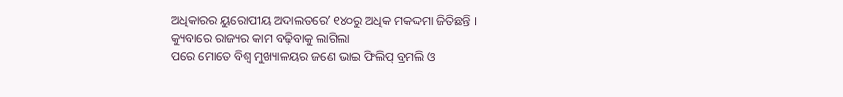ଅଧିକାରର ୟୁରୋପୀୟ ଅଦାଲତରେʼ ୧୪୦ରୁ ଅଧିକ ମକଦ୍ଦମା ଜିତିଛନ୍ତି ।
କ୍ୟୁବାରେ ରାଜ୍ୟର କାମ ବଢ଼ିବାକୁ ଲାଗିଲା
ପରେ ମୋତେ ବିଶ୍ୱ ମୁଖ୍ୟାଳୟର ଜଣେ ଭାଇ ଫିଲିପ୍ ବ୍ରମଲି ଓ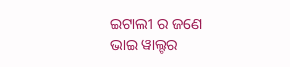ଇଟାଲୀ ର ଜଣେ ଭାଇ ୱାଲ୍ଟର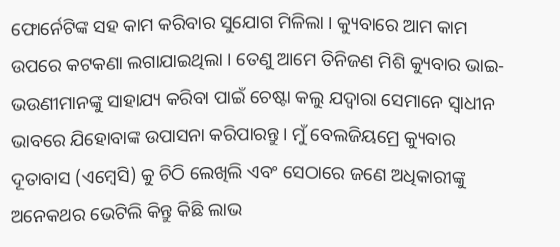ଫୋର୍ନେଟିଙ୍କ ସହ କାମ କରିବାର ସୁଯୋଗ ମିଳିଲା । କ୍ୟୁବାରେ ଆମ କାମ ଉପରେ କଟକଣା ଲଗାଯାଇଥିଲା । ତେଣୁ ଆମେ ତିନିଜଣ ମିଶି କ୍ୟୁବାର ଭାଇ-ଭଉଣୀମାନଙ୍କୁ ସାହାଯ୍ୟ କରିବା ପାଇଁ ଚେଷ୍ଟା କଲୁ ଯଦ୍ୱାରା ସେମାନେ ସ୍ୱାଧୀନ ଭାବରେ ଯିହୋବାଙ୍କ ଉପାସନା କରିପାରନ୍ତୁ । ମୁଁ ବେଲଜିୟମ୍ରେ କ୍ୟୁବାର ଦୂତାବାସ (ଏମ୍ବେସି) କୁ ଚିଠି ଲେଖିଲି ଏବଂ ସେଠାରେ ଜଣେ ଅଧିକାରୀଙ୍କୁ ଅନେକଥର ଭେଟିଲି କିନ୍ତୁ କିଛି ଲାଭ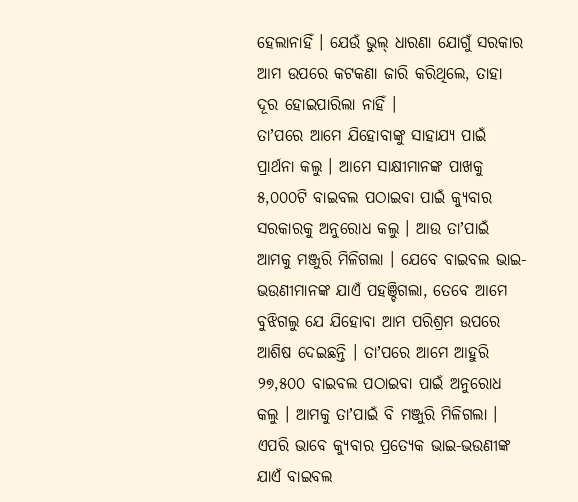ହେଲାନାହିଁ । ଯେଉଁ ଭୁଲ୍ ଧାରଣା ଯୋଗୁଁ ସରକାର ଆମ ଉପରେ କଟକଣା ଜାରି କରିଥିଲେ, ତାହା ଦୂର ହୋଇପାରିଲା ନାହିଁ ।
ତାʼପରେ ଆମେ ଯିହୋବାଙ୍କୁ ସାହାଯ୍ୟ ପାଇଁ ପ୍ରାର୍ଥନା କଲୁ । ଆମେ ସାକ୍ଷୀମାନଙ୍କ ପାଖକୁ ୫,୦୦୦ଟି ବାଇବଲ ପଠାଇବା ପାଇଁ କ୍ୟୁବାର ସରକାରକୁ ଅନୁରୋଧ କଲୁ । ଆଉ ତାʼପାଇଁ ଆମକୁ ମଞ୍ଜୁରି ମିଳିଗଲା । ଯେବେ ବାଇବଲ ଭାଇ-ଭଉଣୀମାନଙ୍କ ଯାଏଁ ପହଞ୍ଚିଗଲା, ତେବେ ଆମେ ବୁଝିଗଲୁ ଯେ ଯିହୋବା ଆମ ପରିଶ୍ରମ ଉପରେ ଆଶିଷ ଦେଇଛନ୍ତି । ତାʼପରେ ଆମେ ଆହୁରି ୨୭,୫୦୦ ବାଇବଲ ପଠାଇବା ପାଇଁ ଅନୁରୋଧ କଲୁ । ଆମକୁ ତାʼପାଇଁ ବି ମଞ୍ଜୁରି ମିଳିଗଲା । ଏପରି ଭାବେ କ୍ୟୁବାର ପ୍ରତ୍ୟେକ ଭାଇ-ଭଉଣୀଙ୍କ ଯାଏଁ ବାଇବଲ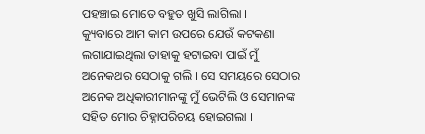ପହଞ୍ଚାଇ ମୋତେ ବହୁତ ଖୁସି ଲାଗିଲା ।
କ୍ୟୁବାରେ ଆମ କାମ ଉପରେ ଯେଉଁ କଟକଣା ଲଗାଯାଇଥିଲା ତାହାକୁ ହଟାଇବା ପାଇଁ ମୁଁ ଅନେକଥର ସେଠାକୁ ଗଲି । ସେ ସମୟରେ ସେଠାର ଅନେକ ଅଧିକାରୀମାନଙ୍କୁ ମୁଁ ଭେଟିଲି ଓ ସେମାନଙ୍କ ସହିତ ମୋର ଚିହ୍ନାପରିଚୟ ହୋଇଗଲା ।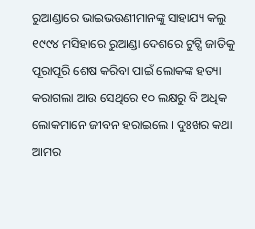ରୁଆଣ୍ଡାରେ ଭାଇଭଉଣୀମାନଙ୍କୁ ସାହାଯ୍ୟ କଲୁ
୧୯୯୪ ମସିହାରେ ରୁଆଣ୍ଡା ଦେଶରେ ଟୁଟ୍ସି ଜାତିକୁ ପୂରାପୂରି ଶେଷ କରିବା ପାଇଁ ଲୋକଙ୍କ ହତ୍ୟା କରାଗଲା ଆଉ ସେଥିରେ ୧୦ ଲକ୍ଷରୁ ବି ଅଧିକ ଲୋକମାନେ ଜୀବନ ହରାଇଲେ । ଦୁଃଖର କଥା ଆମର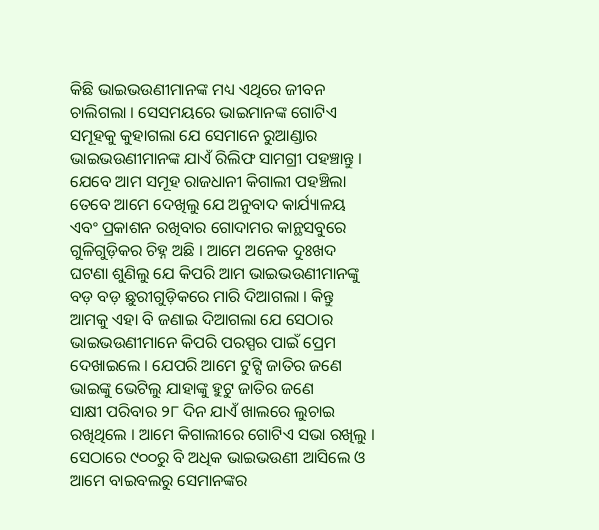କିଛି ଭାଇଭଉଣୀମାନଙ୍କ ମଧ୍ୟ ଏଥିରେ ଜୀବନ ଚାଲିଗଲା । ସେସମୟରେ ଭାଇମାନଙ୍କ ଗୋଟିଏ ସମୂହକୁ କୁହାଗଲା ଯେ ସେମାନେ ରୁଆଣ୍ଡାର ଭାଇଭଉଣୀମାନଙ୍କ ଯାଏଁ ରିଲିଫ ସାମଗ୍ରୀ ପହଞ୍ଚାନ୍ତୁ ।
ଯେବେ ଆମ ସମୂହ ରାଜଧାନୀ କିଗାଲୀ ପହଞ୍ଚିଲା ତେବେ ଆମେ ଦେଖିଲୁ ଯେ ଅନୁବାଦ କାର୍ଯ୍ୟାଳୟ ଏବଂ ପ୍ରକାଶନ ରଖିବାର ଗୋଦାମର କାନ୍ଥସବୁରେ ଗୁଳିଗୁଡ଼ିକର ଚିହ୍ନ ଅଛି । ଆମେ ଅନେକ ଦୁଃଖଦ ଘଟଣା ଶୁଣିଲୁ ଯେ କିପରି ଆମ ଭାଇଭଉଣୀମାନଙ୍କୁ ବଡ଼ ବଡ଼ ଛୁରୀଗୁଡ଼ିକରେ ମାରି ଦିଆଗଲା । କିନ୍ତୁ ଆମକୁ ଏହା ବି ଜଣାଇ ଦିଆଗଲା ଯେ ସେଠାର ଭାଇଭଉଣୀମାନେ କିପରି ପରସ୍ପର ପାଇଁ ପ୍ରେମ ଦେଖାଇଲେ । ଯେପରି ଆମେ ଟୁଟ୍ସି ଜାତିର ଜଣେ ଭାଇଙ୍କୁ ଭେଟିଲୁ ଯାହାଙ୍କୁ ହୁଟୁ ଜାତିର ଜଣେ
ସାକ୍ଷୀ ପରିବାର ୨୮ ଦିନ ଯାଏଁ ଖାଲରେ ଲୁଚାଇ ରଖିଥିଲେ । ଆମେ କିଗାଲୀରେ ଗୋଟିଏ ସଭା ରଖିଲୁ । ସେଠାରେ ୯୦୦ରୁ ବି ଅଧିକ ଭାଇଭଉଣୀ ଆସିଲେ ଓ ଆମେ ବାଇବଲରୁ ସେମାନଙ୍କର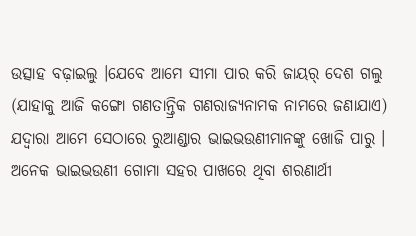ଉତ୍ସାହ ବଢ଼ାଇଲୁ ।ଯେବେ ଆମେ ସୀମା ପାର କରି ଜାୟର୍ ଦେଶ ଗଲୁ (ଯାହାକୁ ଆଜି କଙ୍ଗୋ ଗଣତାନ୍ତ୍ରିକ ଗଣରାଜ୍ୟନାମକ ନାମରେ ଜଣାଯାଏ) ଯଦ୍ୱାରା ଆମେ ସେଠାରେ ରୁଆଣ୍ଡାର ଭାଇଭଉଣୀମାନଙ୍କୁ ଖୋଜି ପାରୁ । ଅନେକ ଭାଇଭଉଣୀ ଗୋମା ସହର ପାଖରେ ଥିବା ଶରଣାର୍ଥୀ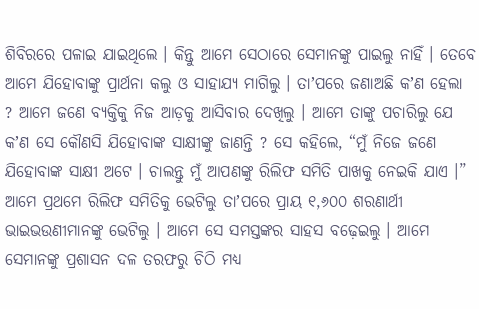ଶିବିରରେ ପଳାଇ ଯାଇଥିଲେ । କିନ୍ତୁ ଆମେ ସେଠାରେ ସେମାନଙ୍କୁ ପାଇଲୁ ନାହିଁ । ତେବେ ଆମେ ଯିହୋବାଙ୍କୁ ପ୍ରାର୍ଥନା କଲୁ ଓ ସାହାଯ୍ୟ ମାଗିଲୁ । ତାʼପରେ ଜଣାଅଛି କʼଣ ହେଲା ? ଆମେ ଜଣେ ବ୍ୟକ୍ତିକୁ ନିଜ ଆଡ଼କୁ ଆସିବାର ଦେଖିଲୁ । ଆମେ ତାଙ୍କୁ ପଚାରିଲୁ ଯେ କʼଣ ସେ କୌଣସି ଯିହୋବାଙ୍କ ସାକ୍ଷୀଙ୍କୁ ଜାଣନ୍ତି ? ସେ କହିଲେ, “ମୁଁ ନିଜେ ଜଣେ ଯିହୋବାଙ୍କ ସାକ୍ଷୀ ଅଟେ । ଚାଲନ୍ତୁ ମୁଁ ଆପଣଙ୍କୁ ରିଲିଫ ସମିତି ପାଖକୁ ନେଇକି ଯାଏ ।” ଆମେ ପ୍ରଥମେ ରିଲିଫ ସମିତିକୁ ଭେଟିଲୁ ତାʼପରେ ପ୍ରାୟ ୧,୬୦୦ ଶରଣାର୍ଥୀ ଭାଇଭଉଣୀମାନଙ୍କୁ ଭେଟିଲୁ । ଆମେ ସେ ସମସ୍ତଙ୍କର ସାହସ ବଢ଼େଇଲୁ । ଆମେ ସେମାନଙ୍କୁ ପ୍ରଶାସନ ଦଳ ତରଫରୁ ଚିଠି ମଧ୍ୟ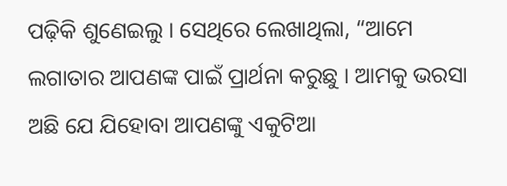ପଢ଼ିକି ଶୁଣେଇଲୁ । ସେଥିରେ ଲେଖାଥିଲା, “ଆମେ ଲଗାତାର ଆପଣଙ୍କ ପାଇଁ ପ୍ରାର୍ଥନା କରୁଛୁ । ଆମକୁ ଭରସା ଅଛି ଯେ ଯିହୋବା ଆପଣଙ୍କୁ ଏକୁଟିଆ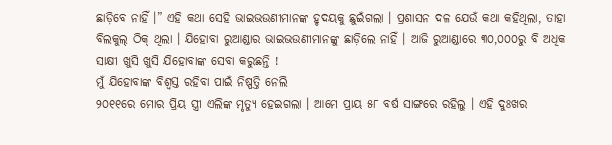ଛାଡ଼ିବେ ନାହିଁ ।” ଏହି କଥା ସେହି ଭାଇଭଉଣୀମାନଙ୍କ ହୃଦୟକୁ ଛୁଇଁଗଲା । ପ୍ରଶାସନ ଦଳ ଯେଉଁ କଥା କହିଥିଲା, ତାହା ବିଲକୁଲ୍ ଠିକ୍ ଥିଲା । ଯିହୋବା ରୁଆଣ୍ଡାର ଭାଇଭଉଣୀମାନଙ୍କୁ ଛାଡ଼ିଲେ ନାହିଁ । ଆଜି ରୁଆଣ୍ଡାରେ ୩୦,୦୦୦ରୁ ବି ଅଧିକ ସାକ୍ଷୀ ଖୁସି ଖୁସି ଯିହୋବାଙ୍କ ସେବା କରୁଛନ୍ତି !
ମୁଁ ଯିହୋବାଙ୍କ ବିଶ୍ୱସ୍ତ ରହିବା ପାଇଁ ନିଷ୍ପତ୍ତି ନେଲି
୨୦୧୧ରେ ମୋର ପ୍ରିୟ ସ୍ତ୍ରୀ ଏଲିଙ୍କ ମୃତ୍ୟୁ ହେଇଗଲା । ଆମେ ପ୍ରାୟ ୫୮ ବର୍ଷ ସାଙ୍ଗରେ ରହିଲୁ । ଏହି ଦୁଃଖର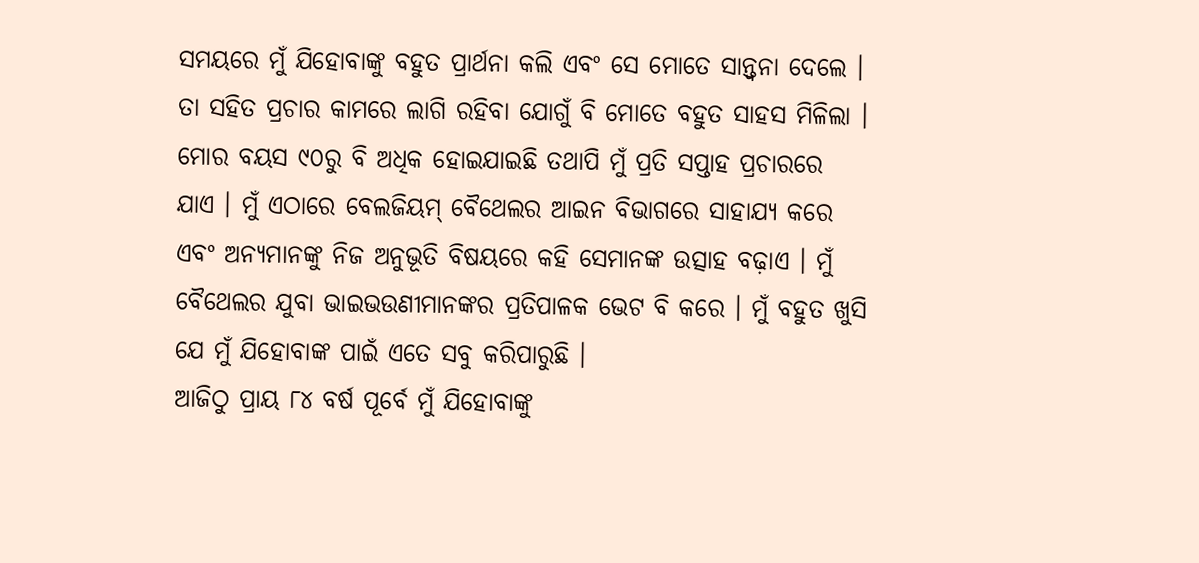ସମୟରେ ମୁଁ ଯିହୋବାଙ୍କୁ ବହୁତ ପ୍ରାର୍ଥନା କଲି ଏବଂ ସେ ମୋତେ ସାନ୍ତ୍ୱନା ଦେଲେ । ତା ସହିତ ପ୍ରଚାର କାମରେ ଲାଗି ରହିବା ଯୋଗୁଁ ବି ମୋତେ ବହୁତ ସାହସ ମିଳିଲା ।
ମୋର ବୟସ ୯୦ରୁ ବି ଅଧିକ ହୋଇଯାଇଛି ତଥାପି ମୁଁ ପ୍ରତି ସପ୍ତାହ ପ୍ରଚାରରେ ଯାଏ । ମୁଁ ଏଠାରେ ବେଲଜିୟମ୍ ବୈଥେଲର ଆଇନ ବିଭାଗରେ ସାହାଯ୍ୟ କରେ ଏବଂ ଅନ୍ୟମାନଙ୍କୁ ନିଜ ଅନୁଭୂତି ବିଷୟରେ କହି ସେମାନଙ୍କ ଉତ୍ସାହ ବଢ଼ାଏ । ମୁଁ ବୈଥେଲର ଯୁବା ଭାଇଭଉଣୀମାନଙ୍କର ପ୍ରତିପାଳକ ଭେଟ ବି କରେ । ମୁଁ ବହୁତ ଖୁସି ଯେ ମୁଁ ଯିହୋବାଙ୍କ ପାଇଁ ଏତେ ସବୁ କରିପାରୁଛି ।
ଆଜିଠୁ ପ୍ରାୟ ୮୪ ବର୍ଷ ପୂର୍ବେ ମୁଁ ଯିହୋବାଙ୍କୁ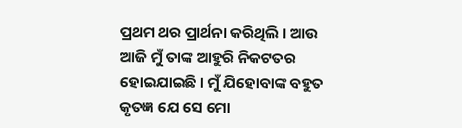ପ୍ରଥମ ଥର ପ୍ରାର୍ଥନା କରିଥିଲି । ଆଉ ଆଜି ମୁଁ ତାଙ୍କ ଆହୁରି ନିକଟତର ହୋଇଯାଇଛି । ମୁଁ ଯିହୋବାଙ୍କ ବହୁତ କୃତଜ୍ଞ ଯେ ସେ ମୋ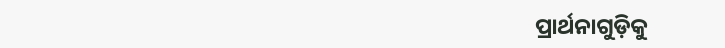ପ୍ରାର୍ଥନାଗୁଡ଼ିକୁ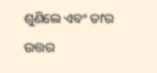ଶୁଣିଲେ ଏବଂ ତାʼର ଉତ୍ତର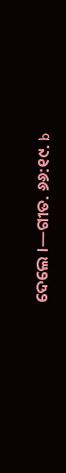ଦେଲେ ।—ଗୀତ. ୬୬:୧୯. b